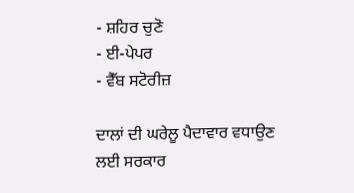- ਸ਼ਹਿਰ ਚੁਣੋ
- ਈ-ਪੇਪਰ
- ਵੈੱਬ ਸਟੋਰੀਜ਼

ਦਾਲਾਂ ਦੀ ਘਰੇਲੂ ਪੈਦਾਵਾਰ ਵਧਾਉਣ ਲਈ ਸਰਕਾਰ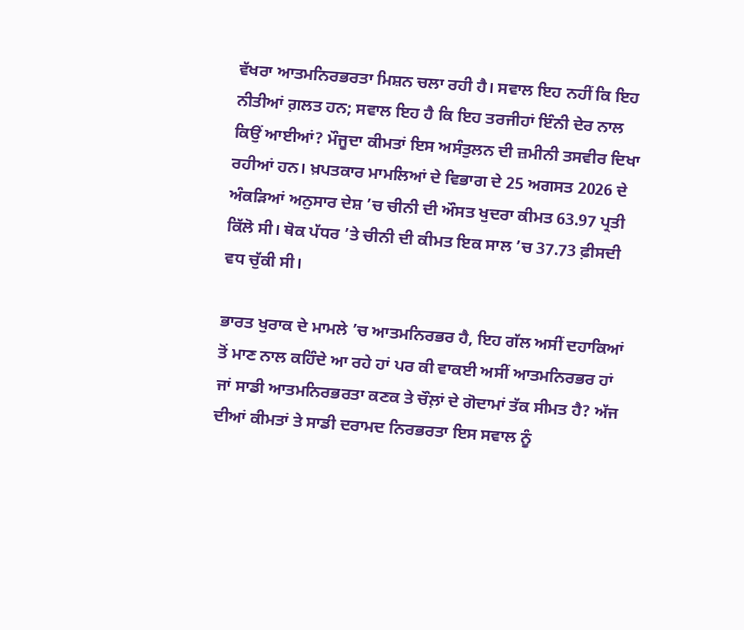ਵੱਖਰਾ ਆਤਮਨਿਰਭਰਤਾ ਮਿਸ਼ਨ ਚਲਾ ਰਹੀ ਹੈ। ਸਵਾਲ ਇਹ ਨਹੀਂ ਕਿ ਇਹ ਨੀਤੀਆਂ ਗ਼ਲਤ ਹਨ; ਸਵਾਲ ਇਹ ਹੈ ਕਿ ਇਹ ਤਰਜੀਹਾਂ ਇੰਨੀ ਦੇਰ ਨਾਲ ਕਿਉਂ ਆਈਆਂ? ਮੌਜੂਦਾ ਕੀਮਤਾਂ ਇਸ ਅਸੰਤੁਲਨ ਦੀ ਜ਼ਮੀਨੀ ਤਸਵੀਰ ਦਿਖਾ ਰਹੀਆਂ ਹਨ। ਖ਼ਪਤਕਾਰ ਮਾਮਲਿਆਂ ਦੇ ਵਿਭਾਗ ਦੇ 25 ਅਗਸਤ 2026 ਦੇ ਅੰਕੜਿਆਂ ਅਨੁਸਾਰ ਦੇਸ਼ ’ਚ ਚੀਨੀ ਦੀ ਔਸਤ ਖੁਦਰਾ ਕੀਮਤ 63.97 ਪ੍ਰਤੀ ਕਿੱਲੋ ਸੀ। ਥੋਕ ਪੱਧਰ ’ਤੇ ਚੀਨੀ ਦੀ ਕੀਮਤ ਇਕ ਸਾਲ ’ਚ 37.73 ਫ਼ੀਸਦੀ ਵਧ ਚੁੱਕੀ ਸੀ।

ਭਾਰਤ ਖੁਰਾਕ ਦੇ ਮਾਮਲੇ ’ਚ ਆਤਮਨਿਰਭਰ ਹੈ, ਇਹ ਗੱਲ ਅਸੀਂ ਦਹਾਕਿਆਂ ਤੋਂ ਮਾਣ ਨਾਲ ਕਹਿੰਦੇ ਆ ਰਹੇ ਹਾਂ ਪਰ ਕੀ ਵਾਕਈ ਅਸੀਂ ਆਤਮਨਿਰਭਰ ਹਾਂ ਜਾਂ ਸਾਡੀ ਆਤਮਨਿਰਭਰਤਾ ਕਣਕ ਤੇ ਚੌਲ਼ਾਂ ਦੇ ਗੋਦਾਮਾਂ ਤੱਕ ਸੀਮਤ ਹੈ? ਅੱਜ ਦੀਆਂ ਕੀਮਤਾਂ ਤੇ ਸਾਡੀ ਦਰਾਮਦ ਨਿਰਭਰਤਾ ਇਸ ਸਵਾਲ ਨੂੰ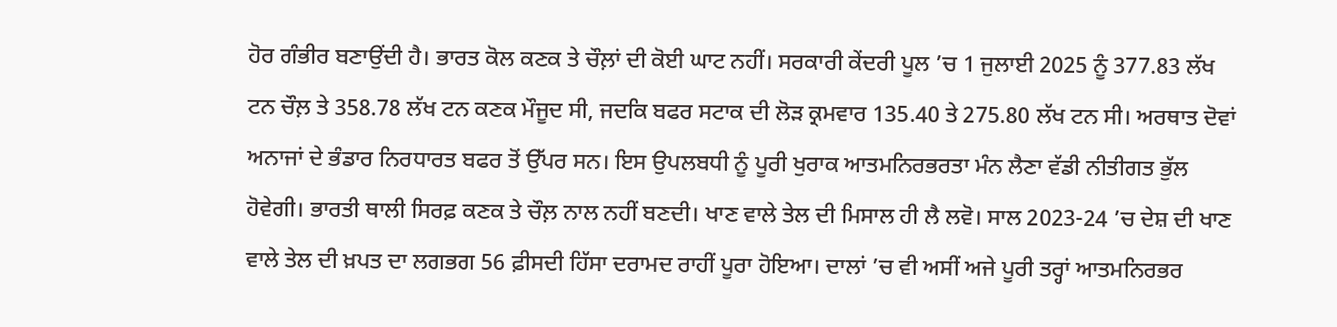ਹੋਰ ਗੰਭੀਰ ਬਣਾਉਂਦੀ ਹੈ। ਭਾਰਤ ਕੋਲ ਕਣਕ ਤੇ ਚੌਲ਼ਾਂ ਦੀ ਕੋਈ ਘਾਟ ਨਹੀਂ। ਸਰਕਾਰੀ ਕੇਂਦਰੀ ਪੂਲ ’ਚ 1 ਜੁਲਾਈ 2025 ਨੂੰ 377.83 ਲੱਖ ਟਨ ਚੌਲ਼ ਤੇ 358.78 ਲੱਖ ਟਨ ਕਣਕ ਮੌਜੂਦ ਸੀ, ਜਦਕਿ ਬਫਰ ਸਟਾਕ ਦੀ ਲੋੜ ਕ੍ਰਮਵਾਰ 135.40 ਤੇ 275.80 ਲੱਖ ਟਨ ਸੀ। ਅਰਥਾਤ ਦੋਵਾਂ ਅਨਾਜਾਂ ਦੇ ਭੰਡਾਰ ਨਿਰਧਾਰਤ ਬਫਰ ਤੋਂ ਉੱਪਰ ਸਨ। ਇਸ ਉਪਲਬਧੀ ਨੂੰ ਪੂਰੀ ਖੁਰਾਕ ਆਤਮਨਿਰਭਰਤਾ ਮੰਨ ਲੈਣਾ ਵੱਡੀ ਨੀਤੀਗਤ ਭੁੱਲ ਹੋਵੇਗੀ। ਭਾਰਤੀ ਥਾਲੀ ਸਿਰਫ਼ ਕਣਕ ਤੇ ਚੌਲ਼ ਨਾਲ ਨਹੀਂ ਬਣਦੀ। ਖਾਣ ਵਾਲੇ ਤੇਲ ਦੀ ਮਿਸਾਲ ਹੀ ਲੈ ਲਵੋ। ਸਾਲ 2023-24 ’ਚ ਦੇਸ਼ ਦੀ ਖਾਣ ਵਾਲੇ ਤੇਲ ਦੀ ਖ਼ਪਤ ਦਾ ਲਗਭਗ 56 ਫ਼ੀਸਦੀ ਹਿੱਸਾ ਦਰਾਮਦ ਰਾਹੀਂ ਪੂਰਾ ਹੋਇਆ। ਦਾਲਾਂ ’ਚ ਵੀ ਅਸੀਂ ਅਜੇ ਪੂਰੀ ਤਰ੍ਹਾਂ ਆਤਮਨਿਰਭਰ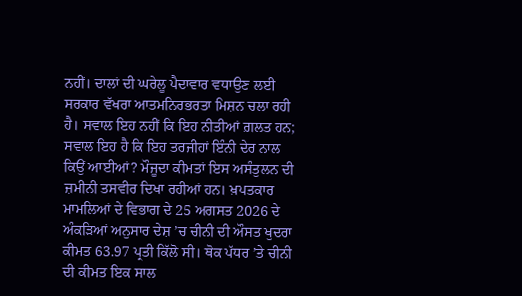ਨਹੀਂ। ਦਾਲਾਂ ਦੀ ਘਰੇਲੂ ਪੈਦਾਵਾਰ ਵਧਾਉਣ ਲਈ ਸਰਕਾਰ ਵੱਖਰਾ ਆਤਮਨਿਰਭਰਤਾ ਮਿਸ਼ਨ ਚਲਾ ਰਹੀ ਹੈ। ਸਵਾਲ ਇਹ ਨਹੀਂ ਕਿ ਇਹ ਨੀਤੀਆਂ ਗ਼ਲਤ ਹਨ; ਸਵਾਲ ਇਹ ਹੈ ਕਿ ਇਹ ਤਰਜੀਹਾਂ ਇੰਨੀ ਦੇਰ ਨਾਲ ਕਿਉਂ ਆਈਆਂ? ਮੌਜੂਦਾ ਕੀਮਤਾਂ ਇਸ ਅਸੰਤੁਲਨ ਦੀ ਜ਼ਮੀਨੀ ਤਸਵੀਰ ਦਿਖਾ ਰਹੀਆਂ ਹਨ। ਖ਼ਪਤਕਾਰ ਮਾਮਲਿਆਂ ਦੇ ਵਿਭਾਗ ਦੇ 25 ਅਗਸਤ 2026 ਦੇ ਅੰਕੜਿਆਂ ਅਨੁਸਾਰ ਦੇਸ਼ ’ਚ ਚੀਨੀ ਦੀ ਔਸਤ ਖੁਦਰਾ ਕੀਮਤ 63.97 ਪ੍ਰਤੀ ਕਿੱਲੋ ਸੀ। ਥੋਕ ਪੱਧਰ ’ਤੇ ਚੀਨੀ ਦੀ ਕੀਮਤ ਇਕ ਸਾਲ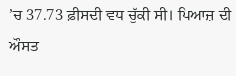’ਚ 37.73 ਫ਼ੀਸਦੀ ਵਧ ਚੁੱਕੀ ਸੀ। ਪਿਆਜ਼ ਦੀ ਔਸਤ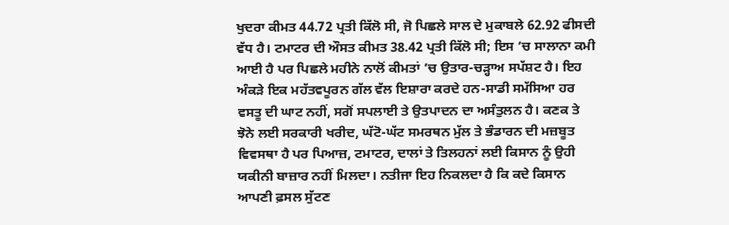ਖੁਦਰਾ ਕੀਮਤ 44.72 ਪ੍ਰਤੀ ਕਿੱਲੋ ਸੀ, ਜੋ ਪਿਛਲੇ ਸਾਲ ਦੇ ਮੁਕਾਬਲੇ 62.92 ਫੀਸਦੀ ਵੱਧ ਹੈ। ਟਮਾਟਰ ਦੀ ਔਸਤ ਕੀਮਤ 38.42 ਪ੍ਰਤੀ ਕਿੱਲੋ ਸੀ; ਇਸ ’ਚ ਸਾਲਾਨਾ ਕਮੀ ਆਈ ਹੈ ਪਰ ਪਿਛਲੇ ਮਹੀਨੇ ਨਾਲੋਂ ਕੀਮਤਾਂ ’ਚ ਉਤਾਰ-ਚੜ੍ਹਾਅ ਸਪੱਸ਼ਟ ਹੈ। ਇਹ ਅੰਕੜੇ ਇਕ ਮਹੱਤਵਪੂਰਨ ਗੱਲ ਵੱਲ ਇਸ਼ਾਰਾ ਕਰਦੇ ਹਨ-ਸਾਡੀ ਸਮੱਸਿਆ ਹਰ ਵਸਤੂ ਦੀ ਘਾਟ ਨਹੀਂ, ਸਗੋਂ ਸਪਲਾਈ ਤੇ ਉਤਪਾਦਨ ਦਾ ਅਸੰਤੁਲਨ ਹੈ। ਕਣਕ ਤੇ ਝੋਨੇ ਲਈ ਸਰਕਾਰੀ ਖਰੀਦ, ਘੱਟੋ-ਘੱਟ ਸਮਰਥਨ ਮੁੱਲ ਤੇ ਭੰਡਾਰਨ ਦੀ ਮਜ਼ਬੂਤ ਵਿਵਸਥਾ ਹੈ ਪਰ ਪਿਆਜ਼, ਟਮਾਟਰ, ਦਾਲਾਂ ਤੇ ਤਿਲਹਨਾਂ ਲਈ ਕਿਸਾਨ ਨੂੰ ਉਹੀ ਯਕੀਨੀ ਬਾਜ਼ਾਰ ਨਹੀਂ ਮਿਲਦਾ। ਨਤੀਜਾ ਇਹ ਨਿਕਲਦਾ ਹੈ ਕਿ ਕਦੇ ਕਿਸਾਨ ਆਪਣੀ ਫ਼ਸਲ ਸੁੱਟਣ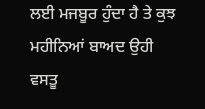ਲਈ ਮਜਬੂਰ ਹੁੰਦਾ ਹੈ ਤੇ ਕੁਝ ਮਹੀਨਿਆਂ ਬਾਅਦ ਉਹੀ ਵਸਤੂ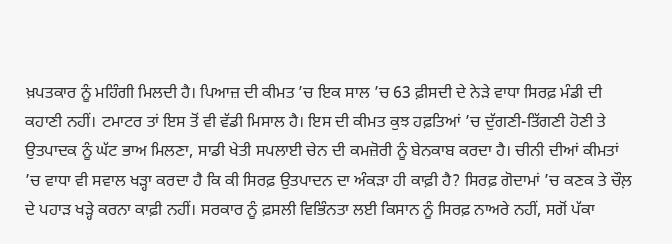ਖ਼ਪਤਕਾਰ ਨੂੰ ਮਹਿੰਗੀ ਮਿਲਦੀ ਹੈ। ਪਿਆਜ਼ ਦੀ ਕੀਮਤ ’ਚ ਇਕ ਸਾਲ ’ਚ 63 ਫ਼ੀਸਦੀ ਦੇ ਨੇੜੇ ਵਾਧਾ ਸਿਰਫ਼ ਮੰਡੀ ਦੀ ਕਹਾਣੀ ਨਹੀਂ। ਟਮਾਟਰ ਤਾਂ ਇਸ ਤੋਂ ਵੀ ਵੱਡੀ ਮਿਸਾਲ ਹੈ। ਇਸ ਦੀ ਕੀਮਤ ਕੁਝ ਹਫ਼ਤਿਆਂ ’ਚ ਦੁੱਗਣੀ-ਤਿੱਗਣੀ ਹੋਣੀ ਤੇ ਉਤਪਾਦਕ ਨੂੰ ਘੱਟ ਭਾਅ ਮਿਲਣਾ, ਸਾਡੀ ਖੇਤੀ ਸਪਲਾਈ ਚੇਨ ਦੀ ਕਮਜ਼ੋਰੀ ਨੂੰ ਬੇਨਕਾਬ ਕਰਦਾ ਹੈ। ਚੀਨੀ ਦੀਆਂ ਕੀਮਤਾਂ ’ਚ ਵਾਧਾ ਵੀ ਸਵਾਲ ਖੜ੍ਹਾ ਕਰਦਾ ਹੈ ਕਿ ਕੀ ਸਿਰਫ਼ ਉਤਪਾਦਨ ਦਾ ਅੰਕੜਾ ਹੀ ਕਾਫ਼ੀ ਹੈ? ਸਿਰਫ਼ ਗੋਦਾਮਾਂ ’ਚ ਕਣਕ ਤੇ ਚੌਲ਼ ਦੇ ਪਹਾੜ ਖੜ੍ਹੇ ਕਰਨਾ ਕਾਫ਼ੀ ਨਹੀਂ। ਸਰਕਾਰ ਨੂੰ ਫ਼ਸਲੀ ਵਿਭਿੰਨਤਾ ਲਈ ਕਿਸਾਨ ਨੂੰ ਸਿਰਫ਼ ਨਾਅਰੇ ਨਹੀਂ, ਸਗੋਂ ਪੱਕਾ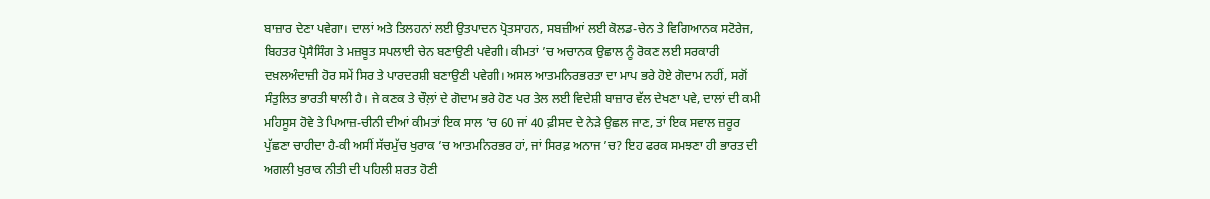ਬਾਜ਼ਾਰ ਦੇਣਾ ਪਵੇਗਾ। ਦਾਲਾਂ ਅਤੇ ਤਿਲਹਨਾਂ ਲਈ ਉਤਪਾਦਨ ਪ੍ਰੋਤਸਾਹਨ, ਸਬਜ਼ੀਆਂ ਲਈ ਕੋਲਡ-ਚੇਨ ਤੇ ਵਿਗਿਆਨਕ ਸਟੋਰੇਜ, ਬਿਹਤਰ ਪ੍ਰੋਸੈਸਿੰਗ ਤੇ ਮਜ਼ਬੂਤ ਸਪਲਾਈ ਚੇਨ ਬਣਾਉਣੀ ਪਵੇਗੀ। ਕੀਮਤਾਂ ’ਚ ਅਚਾਨਕ ਉਛਾਲ ਨੂੰ ਰੋਕਣ ਲਈ ਸਰਕਾਰੀ ਦਖ਼ਲਅੰਦਾਜ਼ੀ ਹੋਰ ਸਮੇਂ ਸਿਰ ਤੇ ਪਾਰਦਰਸ਼ੀ ਬਣਾਉਣੀ ਪਵੇਗੀ। ਅਸਲ ਆਤਮਨਿਰਭਰਤਾ ਦਾ ਮਾਪ ਭਰੇ ਹੋਏ ਗੋਦਾਮ ਨਹੀਂ, ਸਗੋਂ ਸੰਤੁਲਿਤ ਭਾਰਤੀ ਥਾਲੀ ਹੈ। ਜੇ ਕਣਕ ਤੇ ਚੌਲ਼ਾਂ ਦੇ ਗੋਦਾਮ ਭਰੇ ਹੋਣ ਪਰ ਤੇਲ ਲਈ ਵਿਦੇਸ਼ੀ ਬਾਜ਼ਾਰ ਵੱਲ ਦੇਖਣਾ ਪਵੇ, ਦਾਲਾਂ ਦੀ ਕਮੀ ਮਹਿਸੂਸ ਹੋਵੇ ਤੇ ਪਿਆਜ਼-ਚੀਨੀ ਦੀਆਂ ਕੀਮਤਾਂ ਇਕ ਸਾਲ ’ਚ 60 ਜਾਂ 40 ਫ਼ੀਸਦ ਦੇ ਨੇੜੇ ਉਛਲ ਜਾਣ, ਤਾਂ ਇਕ ਸਵਾਲ ਜ਼ਰੂਰ ਪੁੱਛਣਾ ਚਾਹੀਦਾ ਹੈ-ਕੀ ਅਸੀਂ ਸੱਚਮੁੱਚ ਖੁਰਾਕ ’ਚ ਆਤਮਨਿਰਭਰ ਹਾਂ, ਜਾਂ ਸਿਰਫ਼ ਅਨਾਜ ’ਚ? ਇਹ ਫਰਕ ਸਮਝਣਾ ਹੀ ਭਾਰਤ ਦੀ ਅਗਲੀ ਖੁਰਾਕ ਨੀਤੀ ਦੀ ਪਹਿਲੀ ਸ਼ਰਤ ਹੋਣੀ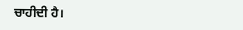ਚਾਹੀਦੀ ਹੈ।